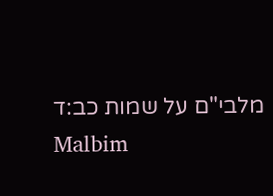מלבי"ם על שמות כב:ד
Malbim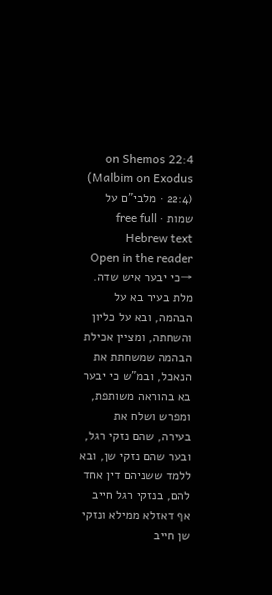on Shemos 22:4 (Malbim on Exodus 22:4) · מלבי"ם על שמות · free full Hebrew text
Open in the reader →כי יבער איש שדה. מלת בעיר בא על הבהמה, ובא על כליון והשחתה, ומציין אכילת הבהמה שמשחתת את הנאכל, ובמ"ש כי יבער בא בהוראה משותפת, ומפרש ושלח את בעירה, שהם נזקי רגל, ובער שהם נזקי שן, ובא ללמד ששניהם דין אחד להם, בנזקי רגל חייב אף דאזלא ממילא ונזקי שן חייב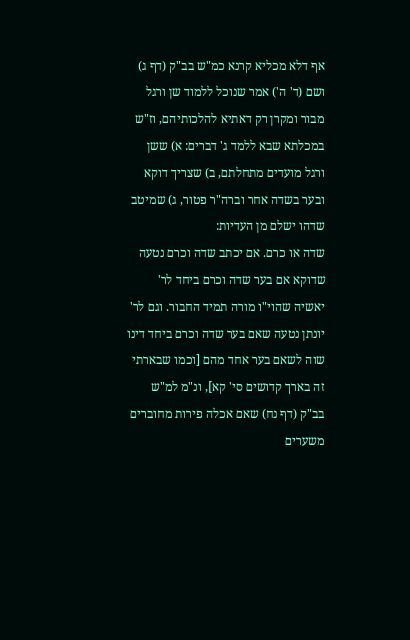אף דלא מכליא קרנא כמ"ש בב"ק (דף ג) ושם (ד' ה') אמר שנוכל ללמוד שן ורגל מבור ומקרן רק דאתיא להלכותיהם, וז"ש במכלתא שבא ללמד ג' דברים: א) ששן ורגל מועדים מתחלתם, ב) שצריך דוקא ובער בשדה אחר וברה"ר פטור, ג) שמיטב שדהו ישלם מן העדיות:
שדה או כרם. אם יכתב שדה וכרם נטעה שדוקא אם בער שדה וכרם ביחד לר' יאשיה שהוי"ו מורה תמיד החבור. וגם לר' יונתן נטעה שאם בער שדה וכרם ביחד דינו שוה לשאם בער אחד מהם [וכמו שבארתי זה בארך קדושים סי' קא], ונ"מ למ"ש בב"ק (דף נח) שאם אכלה פירות מחוברים משערים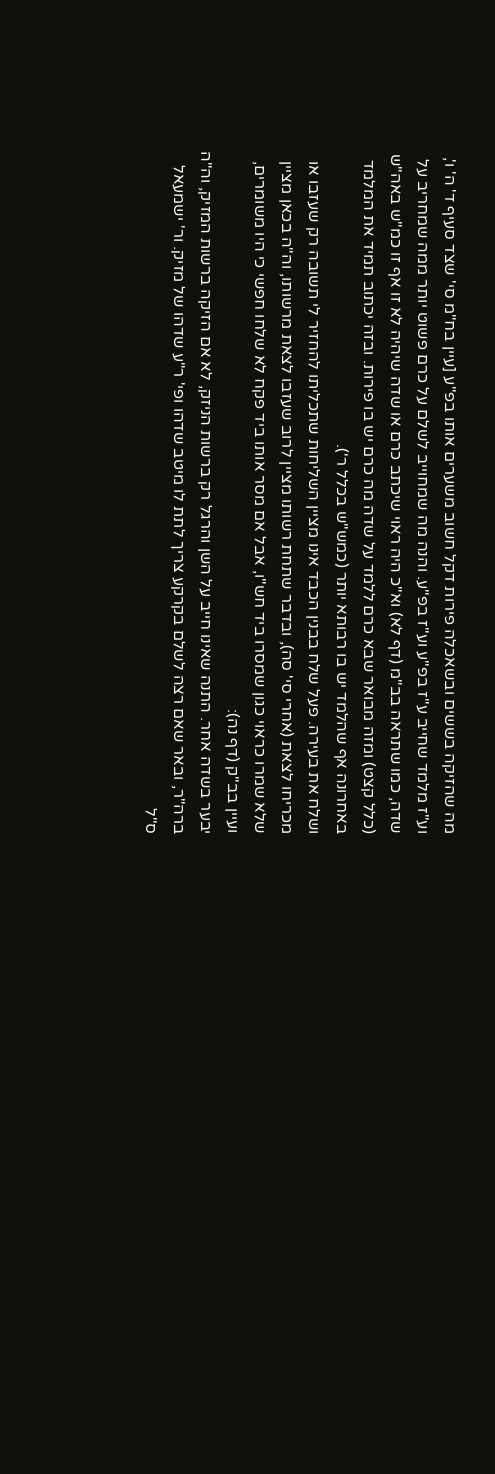מה שהזיקה בששים ובשאכלה פירות דקל חשוב משערים אותו בפ"ע [עיין בח"מ סי' שצד סעיף ד' ה' ו', וע"ז מלמד שחייב ע"ז בפ"ע וע"ז בפ"ע. והנה מה שמחוייב לשלם על כרם פשוט יותר ממה שמחריב על שדה, כמו שתראה בב"מ (דף לא) וא"כ היה ראוי שיכתב כרם או שדה שיהיה לא זו אף זו כמ"ש באה"ש (כלל קצט) ומזה מבואר שבא כרם ללמד על שדה מה כרם יש בו פירות. ובזה יכתוב תמיד את המלמד באחרונה אף שהלמד יש בו רבותא יותר (כמש"ש בכלל ר').
ושלח את בעירה. פעל שלח בבנין הכבד אינו מציין השליחות שתכליתו להחזיר לי תשובה רק שעזבו או מכריחו לצאת (אחרי סי' סה), ובדבר שתחת רשותו מציין לרוב שעזבו לצאת מרשותו, וה"ה בכאן מציין שלא שמרו כראוי כגון שמסרו ביד חש"ו, אבל אם מסר אותו ביד פקח לא שלחו חפשי כי היו משומרים, ועיין בב"ק (דף נה):
יבער בשדה אחר. התנה שאינו חייב על השן והרגל רק ברשות הניזק, לא אם הזיקה ברשות המזיק, וה"ה ברה"ר, ובאר שאם רצה לשלם בקרקע צריך לתת לו מיטב שדהו ופי' ר"ע שדהו של מזיק. ור' ישמעאל ס"ל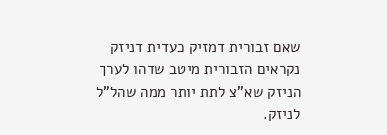שאם זבורית דמזיק כעדית דניזק נקראים הזבורית מיטב שדהו לערך הניזק שא"צ לתת יותר ממה שהל"ל לניזק.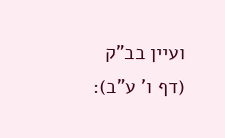ועיין בב"ק (דף ו' ע"ב):